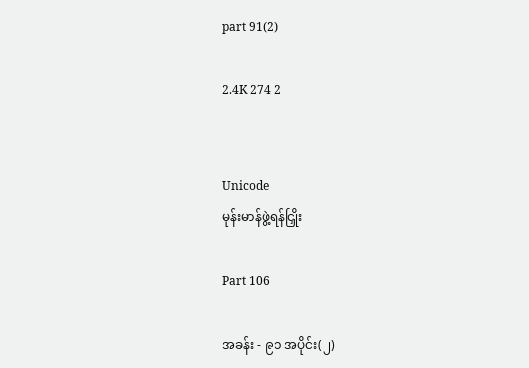part 91(2)

2.4K 274 2


Unicode
မုန်းမာန်ဖွဲ့ရန်ငြှိုး

Part 106

အခန်း - ၉၁ အပိုင်း(၂)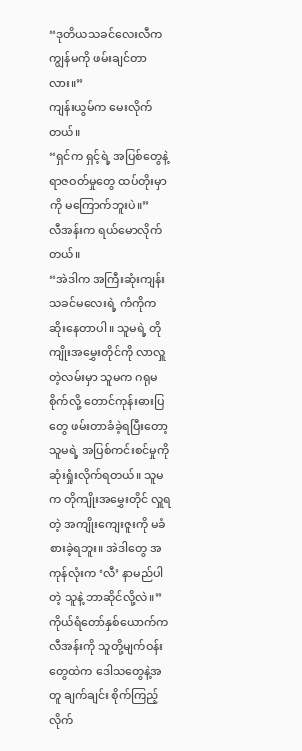“ဒုတိယသခင်လေးလီက ကျွန်မကို ဖမ်းချင်တာလား။”
ကျန်းယွမ်က မေးလိုက်တယ်။
“ရှင်က ရှင့်ရဲ့ အပြစ်တွေနဲ့ ရာဇဝတ်မှုတွေ ထပ်တိုးမှာကို မကြောက်ဘူးပဲ။”
လီအန်းက ရယ်မောလိုက်တယ်။
“အဲဒါက အကြီးဆုံးကျန်းသခင်မလေးရဲ့ ကံကိုက ဆိုးနေတာပါ။ သူမရဲ့ တိုကျိုးအမွှေးတိုင်ကို လာလှူတဲ့လမ်းမှာ သူမက ဂရုမစိုက်လို့ တောင်ကုန်းဓားပြတွေ ဖမ်းတာခံခဲ့ရပြီးတော့ သူမရဲ့ အပြစ်ကင်းစင်မှုကို ဆုံးရှုံးလိုက်ရတယ်။ သူမက တိုကျိုးအမွှေးတိုင် လှူရတဲ့ အကျိုးကျေးဇူးကို မခံစားခဲ့ရဘူး။ အဲဒါတွေ အကုန်လုံးက ‘လီ’ နာမည်ပါတဲ့ သူနဲ့ ဘာဆိုင်လို့လဲ။”
ကိုယ်ရံတော်နှစ်ယောက်က လီအန်းကို သူတို့မျက်ဝန်းတွေထဲက ဒေါသတွေနဲ့အတူ ချက်ချင်း စိုက်ကြည့်လိုက်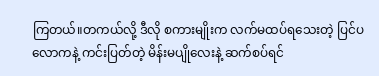ကြတယ်။တကယ်လို့ ဒီလို စကားမျိုးက လက်မထပ်ရသေးတဲ့ ပြင်ပလောကနဲ့ ကင်းပြတ်တဲ့ မိန်းမပျိုလေးနဲ့ ဆက်စပ်ရင်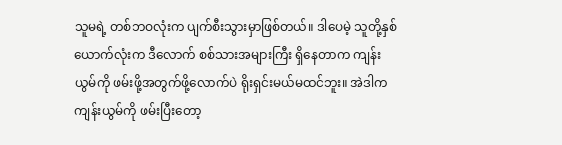သူမရဲ့ တစ်ဘဝလုံးက ပျက်စီးသွားမှာဖြစ်တယ်။ ဒါပေမဲ့ သူတို့နှစ်ယောက်လုံးက ဒီလောက် စစ်သားအများကြီး ရှိနေတာက ကျန်းယွမ်ကို ဖမ်းဖို့အတွက်ဖို့လောက်ပဲ ရိုးရှင်းမယ်မထင်ဘူး။ အဲဒါက ကျန်းယွမ်ကို ဖမ်းပြီးတော့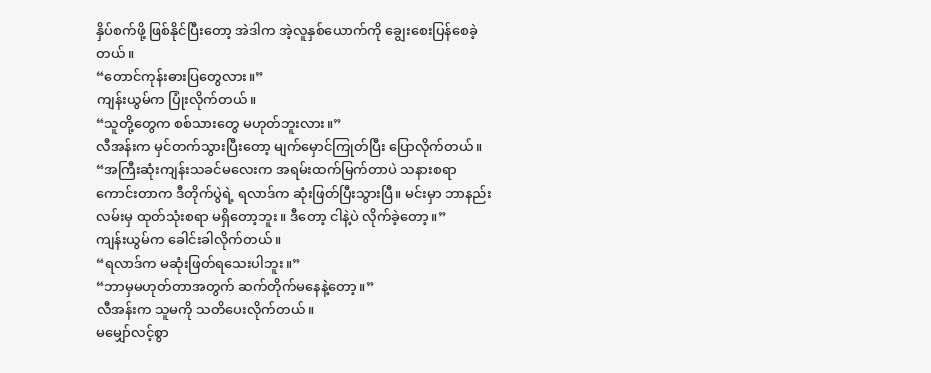နှိပ်စက်ဖို့ ဖြစ်နိုင်ပြီးတော့ အဲဒါက အဲ့လူနှစ်ယောက်ကို ချွေးစေးပြန်စေခဲ့တယ်။
“တောင်ကုန်းဓားပြတွေလား။”
ကျန်းယွမ်က ပြုံးလိုက်တယ်။
“သူတို့တွေက စစ်သားတွေ မဟုတ်ဘူးလား။”
လီအန်းက မှင်တက်သွားပြီးတော့ မျက်မှောင်ကြုတ်ပြီး ပြောလိုက်တယ်။
“အကြီးဆုံးကျန်းသခင်မလေးက အရမ်းထက်မြက်တာပဲ သနားစရာကောင်းတာက ဒီတိုက်ပွဲရဲ့ ရလာဒ်က ဆုံးဖြတ်ပြီးသွားပြီ။ မင်းမှာ ဘာနည်းလမ်းမှ ထုတ်သုံးစရာ မရှိတော့ဘူး။ ဒီတော့ ငါနဲ့ပဲ လိုက်ခဲ့တော့။”
ကျန်းယွမ်က ခေါင်းခါလိုက်တယ်။
“ရလာဒ်က မဆုံးဖြတ်ရသေးပါဘူး။”
“ဘာမှမဟုတ်တာအတွက် ဆက်တိုက်မနေနဲ့တော့။”
လီအန်းက သူမကို သတိပေးလိုက်တယ်။
မမျှော်လင့်စွာ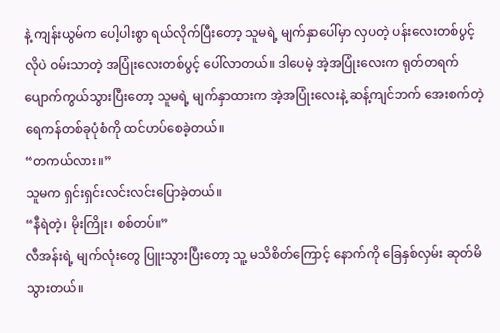နဲ့ ကျန်းယွမ်က ပေါ့ပါးစွာ ရယ်လိုက်ပြီးတော့ သူမရဲ့ မျက်နှာပေါ်မှာ လှပတဲ့ ပန်းလေးတစ်ပွင့်လိုပဲ ဝမ်းသာတဲ့ အပြုံးလေးတစ်ပွင့် ပေါ်လာတယ်။ ဒါပေမဲ့ အဲ့အပြုံးလေးက ရုတ်တရက် ပျောက်ကွယ်သွားပြီးတော့ သူမရဲ့ မျက်နှာထားက အဲ့အပြုံးလေးနဲ့ ဆန့်ကျင်ဘက် အေးစက်တဲ့ ရေကန်တစ်ခုပုံစံကို ထင်ဟပ်စေခဲ့တယ်။
“တကယ်လား။”
သူမက ရှင်းရှင်းလင်းလင်းပြောခဲ့တယ်။
“နီရဲတဲ့၊ မိုးကြိုး၊ စစ်တပ်။”
လီအန်းရဲ့ မျက်လုံးတွေ ပြူးသွားပြီးတော့ သူ့ မသိစိတ်ကြောင့် နောက်ကို ခြေနှစ်လှမ်း ဆုတ်မိသွားတယ်။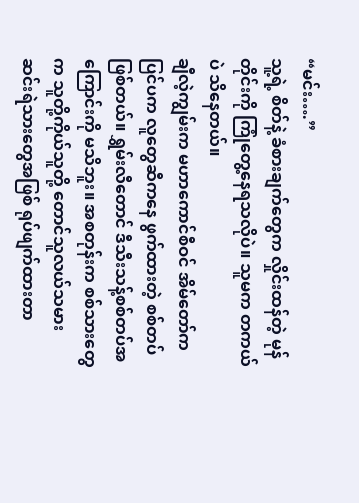“မင်း….”
သူ့ရဲ့ စိတ်နဲ့ ခံစားချက်တွေက လှိုင်းထန်တဲ့ မုန်တိုင်းကို ကြုံတွေ့နေရသလိုပဲ။ သူမက တကယ်ပဲ သိနေတယ်။
ချီလဲ့ကျွမ်းက မဟာကောင်စီဝင် အိမ်တော်က ပြင်ပက လူတွေဆီကနေ ဖွက်ထားတဲ့ စစ်တပ်ဖြစ်တယ်။ ရွှမ်းလီတောင် ဒီသီးသန့်စစ်တပ်အကြောင်းကို မသိဘူး။ အစတုန်းက စစ်သားတွေက သူတို့ကိုယ်သူတို့ တောင်သူလယ်သမား ဆင်းရဲသားတွေအဖြစ် ရုပ်ဖျက်ထားတာ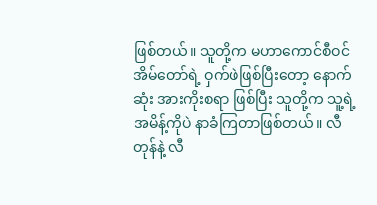ဖြစ်တယ်။ သူတို့က မဟာကောင်စီဝင် အိမ်တော်ရဲ့ ဝှက်ဖဲဖြစ်ပြီးတော့ နောက်ဆုံး အားကိုးစရာ ဖြစ်ပြီး သူတို့က သူ့ရဲ့ အမိန့်ကိုပဲ နာခံကြတာဖြစ်တယ်။ လီတုန်နဲ့ လီ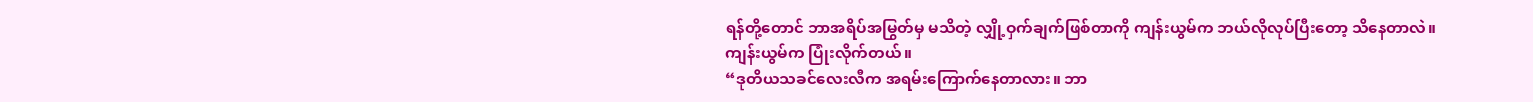ရန်တို့တောင် ဘာအရိပ်အမြွတ်မှ မသိတဲ့ လျှို့ဝှက်ချက်ဖြစ်တာကို ကျန်းယွမ်က ဘယ်လိုလုပ်ပြီးတော့ သိနေတာလဲ။
ကျန်းယွမ်က ပြုံးလိုက်တယ်။
“ဒုတိယသခင်လေးလီက အရမ်းကြောက်နေတာလား။ ဘာ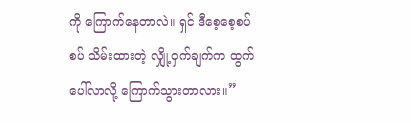ကို ကြောက်နေတာလဲ။ ရှင် ဒီစေ့စေ့စပ်စပ် သိမ်းထားတဲ့ လျှို့ဝှက်ချက်က ထွက်ပေါ်လာလို့ ကြောက်သွားတာလား။”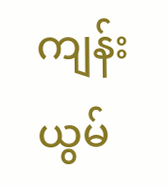ကျန်းယွမ်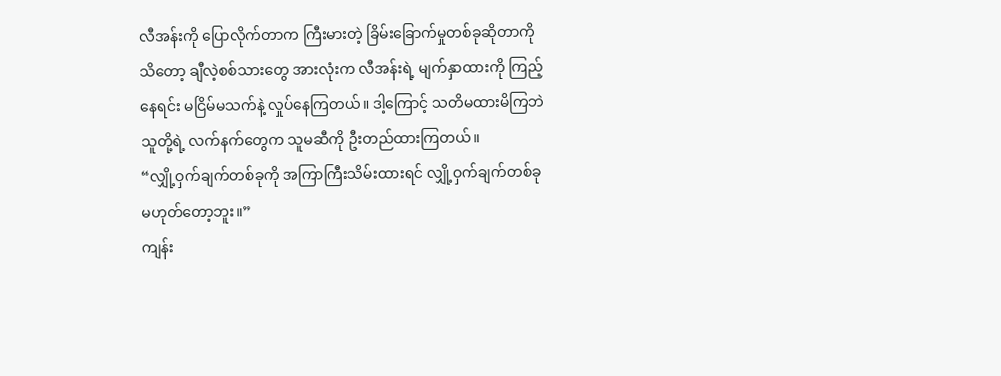လီအန်းကို ပြောလိုက်တာက ကြီးမားတဲ့ ခြိမ်းခြောက်မှုတစ်ခုဆိုတာကို သိတော့ ချီလဲ့စစ်သားတွေ အားလုံးက လီအန်းရဲ့ မျက်နှာထားကို ကြည့်နေရင်း မငြိမ်မသက်နဲ့ လှုပ်နေကြတယ်။ ဒါ့ကြောင့် သတိမထားမိကြဘဲ သူတို့ရဲ့ လက်နက်တွေက သူမဆီကို ဦးတည်ထားကြတယ်။
“လျှို့ဝှက်ချက်တစ်ခုကို အကြာကြီးသိမ်းထားရင် လျှို့ဝှက်ချက်တစ်ခု မဟုတ်တော့ဘူး။”
ကျန်း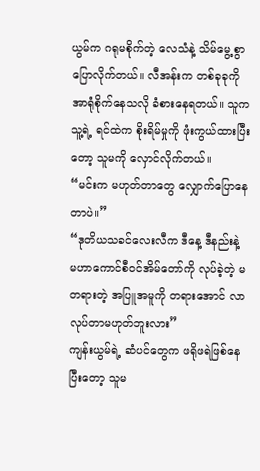ယွမ်က ဂရုမစိုက်တဲ့ လေသံနဲ့ သိမ်မွေ့စွာ ပြောလိုက်တယ်။ လီအန်းက တစ်ခုခုကို အာရုံစိုက်နေသလို ခံစားနေရတယ်။ သူက သူ့ရဲ့ ရင်ထဲက စိုးရိမ်မှုကို ဖုံးကွယ်ထားပြီးတော့ သူမကို လှောင်လိုက်တယ်။
“မင်းက မဟုတ်တာတွေ လျှောက်ပြောနေတာပဲ။”
“ဒုတိယသခင်လေးလီက ဒီနေ့ ဒီနည်းနဲ့ မဟာကောင်စီဝင်အိမ်တော်ကို လုပ်ခဲ့တဲ့ မတရားတဲ့ အပြူအမူကို တရားအောင် လာလုပ်တာမဟုတ်ဘူးလား”
ကျန်းယွမ်ရဲ့ ဆံပင်တွေက ဖရိုဖရဲဖြစ်နေပြီးတော့ သူမ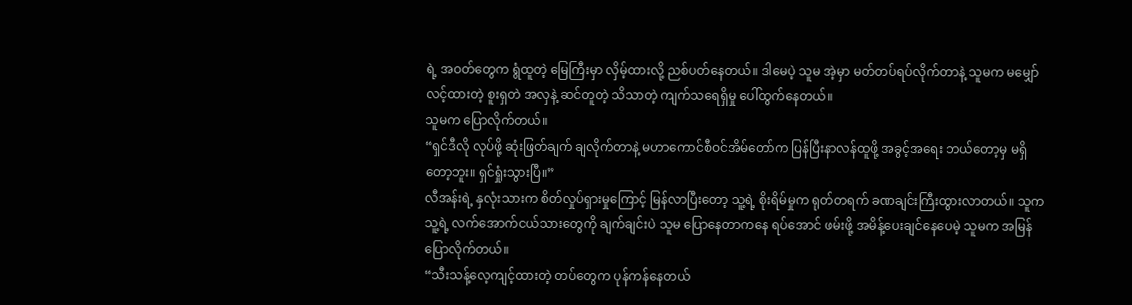ရဲ့ အဝတ်တွေက ရွံထူတဲ့ မြေကြီးမှာ လှိမ့်ထားလို့ ညစ်ပတ်နေတယ်။ ဒါမေပဲ့ သူမ အဲ့မှာ မတ်တပ်ရပ်လိုက်တာနဲ့ သူမက မမျှော်လင့်ထားတဲ့ စူးရှတဲ အလှနဲ့ ဆင်တူတဲ့ သိသာတဲ့ ကျက်သရေရှိမှု ပေါ်ထွက်နေတယ်။
သူမက ပြောလိုက်တယ်။
“ရှင်ဒီလို လုပ်ဖို့ ဆုံးဖြတ်ချက် ချလိုက်တာနဲ့ မဟာကောင်စီဝင်အိမ်တော်က ပြန်ပြီးနာလန်ထူဖို့ အခွင့်အရေး ဘယ်တော့မှ မရှိတော့ဘူး။ ရှင်ရှုံးသွားပြီ။”
လီအန်းရဲ့ နှလုံးသားက စိတ်လှုပ်ရှားမှုကြောင့် မြန်လာပြီးတော့ သူ့ရဲ့ စိုးရိမ်မှုက ရုတ်တရက် ခဏချင်းကြီးထွားလာတယ်။ သူက သူ့ရဲ့ လက်အောက်ငယ်သားတွေကို ချက်ချင်းပဲ သူမ ပြောနေတာကနေ ရပ်အောင် ဖမ်းဖို့ အမိန့်ပေးချင်နေပေမဲ့ သူမက အမြန်ပြောလိုက်တယ်။
“သီးသန့်လေ့ကျင့်ထားတဲ့ တပ်တွေက ပုန်ကန်နေတယ်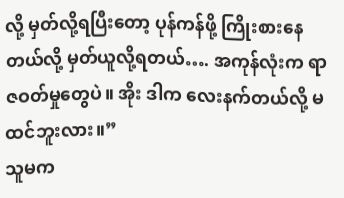လို့ မှတ်လို့ရပြီးတော့ ပုန်ကန်ဖို့ ကြိုးစားနေတယ်လို့ မှတ်ယူလို့ရတယ်…. အကုန်လုံးက ရာဇဝတ်မှုတွေပဲ။ အိုး ဒါက လေးနက်တယ်လို့ မထင်ဘူးလား။”
သူမက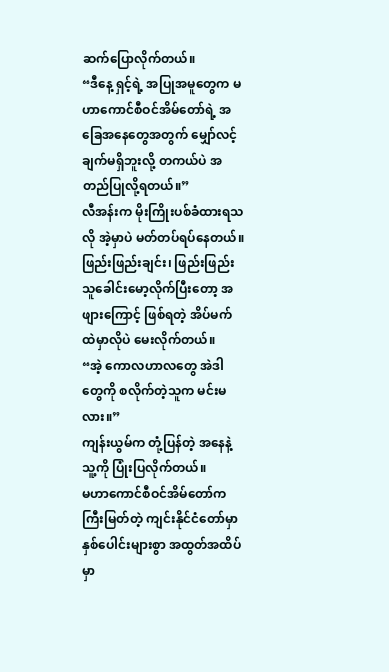ဆက်ပြောလိုက်တယ်။
“ဒီနေ့ ရှင့်ရဲ့ အပြုအမူတွေက မဟာကောင်စီဝင်အိမ်တော်ရဲ့ အခြေအနေတွေအတွက် မျှော်လင့်ချက်မရှိဘူးလို့ တကယ်ပဲ အတည်ပြုလို့ရတယ်။”
လီအန်းက မိုးကြိုးပစ်ခံထားရသလို အဲ့မှာပဲ မတ်တပ်ရပ်နေတယ်။
ဖြည်းဖြည်းချင်း၊ ဖြည်းဖြည်း သူခေါင်းမော့လိုက်ပြီးတော့ အဖျားကြောင့် ဖြစ်ရတဲ့ အိပ်မက်ထဲမှာလိုပဲ မေးလိုက်တယ်။
“အဲ့ ကောလဟာလတွေ အဲဒါတွေကို စလိုက်တဲ့သူက မင်းမလား။”
ကျန်းယွမ်က တုံ့ပြန်တဲ့ အနေနဲ့ သူ့ကို ပြုံးပြလိုက်တယ်။
မဟာကောင်စီဝင်အိမ်တော်က ကြီးမြတ်တဲ့ ကျင်းနိုင်ငံတော်မှာ နှစ်ပေါင်းများစွာ အထွတ်အထိပ်မှာ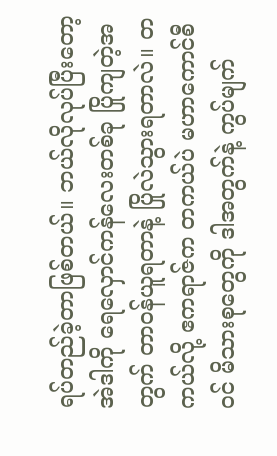ရပ်တည်ခဲ့တာဖြစ်တယ်။ ဘယ်လိုလုပ်ပြီးတော့ အဲဒါကို ရေလှောင်ကန်လေးတစ်ခု ပြိုကျတဲ့အတွက် တာဝန်ယူရတာနဲ့ ပြိုလဲသွားရတာလဲ။ တကယ်လို့ ဧကရာဇ်က တကယ်ပဲ မဟာကောင်စီဝင် မိသားစုတွေကို ဒါအတွက်နဲ့ ကွပ်မျက်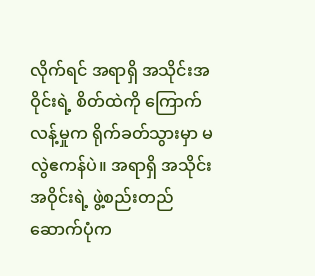လိုက်ရင် အရာရှိ အသိုင်းအဝိုင်းရဲ့ စိတ်ထဲကို ကြောက်လန့်မှုက ရိုက်ခတ်သွားမှာ မလွဲဧကန်ပဲ။ အရာရှိ အသိုင်းအဝိုင်းရဲ့ ဖွဲ့စည်းတည်ဆောက်ပုံက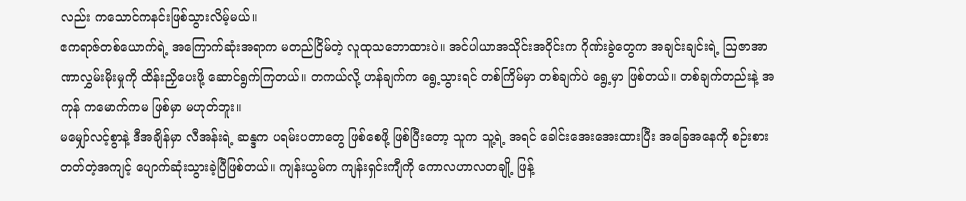လည်း ကသောင်ကနင်းဖြစ်သွားလိမ့်မယ်။
ဧကရာဇ်တစ်ယောက်ရဲ့ အကြောက်ဆုံးအရာက မတည်ငြိမ်တဲ့ လူထုသဘောထားပဲ။ အင်ပါယာအသိုင်းအဝိုင်းက ဂိုဏ်းခွဲတွေက အချင်းချင်းရဲ့ ဩဇာအာဏာလွှမ်းမိုးမှုကို ထိန်းညှိပေးဖို့ ဆောင်ရွက်ကြတယ်။ တကယ်လို့ ဟန်ချက်က ရွေ့သွားရင် တစ်ကြိမ်မှာ တစ်ချက်ပဲ ရွေ့မှာ ဖြစ်တယ်။ တစ်ချက်တည်းနဲ့ အကုန် ကမောက်ကမ ဖြစ်မှာ မဟုတ်ဘူး။
မမျှော်လင့်စွာနဲ့ ဒီအချိန်မှာ လီအန်းရဲ့ ဆန္ဒက ပရမ်းပတာတွေ ဖြစ်စေဖို့ ဖြစ်ပြီးတော့ သူက သူ့ရဲ့ အရင် ခေါင်းအေးအေးထားပြီး အခြေအနေကို စဉ်းစားတတ်တဲ့အကျင့် ပျောက်ဆုံးသွားခဲ့ပြီဖြစ်တယ်။ ကျန်းယွမ်က ကျန်းရှင်းကျီကို ကောလဟာလတချို့ ဖြန့်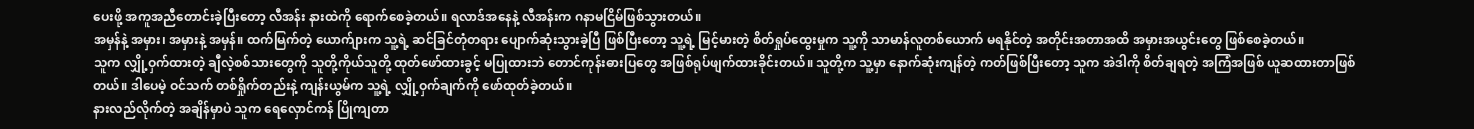ပေးဖို့ အကူအညီတောင်းခဲ့ပြီးတော့ လီအန်း နားထဲကို ရောက်စေခဲ့တယ်။ ရလာဒ်အနေနဲ့ လီအန်းက ဂနာမငြိမ်ဖြစ်သွားတယ်။
အမှန်နဲ့ အမှား၊ အမှားနဲ့ အမှန်။ ထက်မြက်တဲ့ ယောက်ျားက သူ့ရဲ့ ဆင်ခြင်တုံတရား ပျောက်ဆုံးသွားခဲ့ပြီ ဖြစ်ပြီးတော့ သူ့ရဲ့ မြင့်မားတဲ့ စိတ်ရှုပ်ထွေးမှုက သူ့ကို သာမာန်လူတစ်ယောက် မရနိုင်တဲ့ အတိုင်းအတာအထိ အမှားအယွင်းတွေ ဖြစ်စေခဲ့တယ်။
သူက လျှို့ဝှက်ထားတဲ့ ချီလဲ့စစ်သားတွေကို သူတို့ကိုယ်သူတို့ ထုတ်ဖော်ထားခွင့် မပြုထားဘဲ တောင်ကုန်းဓားပြတွေ အဖြစ်ရုပ်ဖျက်ထားခိုင်းတယ်။ သူတို့က သူ့မှာ နောက်ဆုံးကျန်တဲ့ ကတ်ဖြစ်ပြီးတော့ သူက အဲဒါကို စိတ်ချရတဲ့ အကြံအဖြစ် ယူဆထားတာဖြစ်တယ်။ ဒါပေမဲ့ ဝင်သက် တစ်ရှိုက်တည်းနဲ့ ကျန်းယွမ်က သူ့ရဲ့ လျှို့ဝှက်ချက်ကို ဖော်ထုတ်ခဲ့တယ်။
နားလည်လိုက်တဲ့ အချိန်မှာပဲ သူက ရေလှောင်ကန် ပြိုကျတာ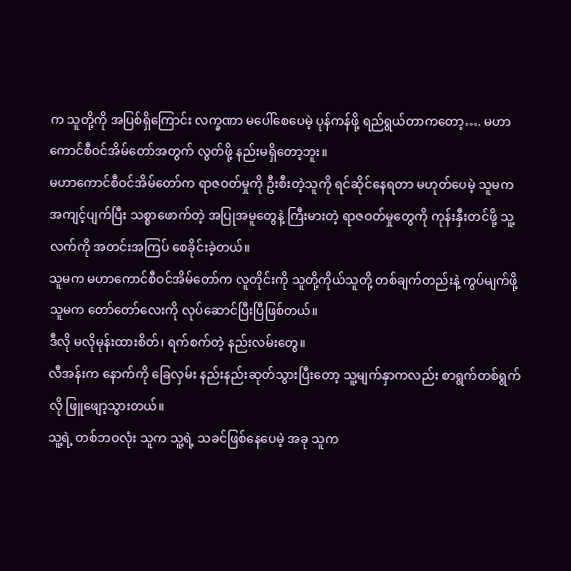က သူတို့ကို အပြစ်ရှိကြောင်း လက္ခဏာ မပေါ်စေပေမဲ့ ပုန်ကန်ဖို့ ရည်ရွယ်တာကတော့…. မဟာကောင်စီဝင်အိမ်တော်အတွက် လွတ်ဖို့ နည်းမရှိတော့ဘူး။
မဟာကောင်စီဝင်အိမ်တော်က ရာဇဝတ်မှုကို ဦးစီးတဲ့သူကို ရင်ဆိုင်နေရတာ မဟုတ်ပေမဲ့ သူမက အကျင့်ပျက်ပြီး သစ္စာဖောက်တဲ့ အပြုအမူတွေနဲ့ ကြီးမားတဲ့ ရာဇဝတ်မှုတွေကို ကုန်းနှီးတင်ဖို့ သူ့လက်ကို အတင်းအကြပ် စေခိုင်းခဲ့တယ်။
သူမက မဟာကောင်စီဝင်အိမ်တော်က လူတိုင်းကို သူတို့ကိုယ်သူတို့ တစ်ချက်တည်းနဲ့ ကွပ်မျက်ဖို့ သူမက တော်တော်လေးကို လုပ်ဆောင်ပြီးပြီဖြစ်တယ်။
ဒီလို မလိုမုန်းထားစိတ်၊ ရက်စက်တဲ့ နည်းလမ်းတွေ။
လီအန်းက နောက်ကို ခြေလှမ်း နည်းနည်းဆုတ်သွားပြီးတော့ သူ့မျက်နှာကလည်း စာရွက်တစ်ရွက်လို ဖြူဖျော့သွားတယ်။
သူ့ရဲ့ တစ်ဘဝလုံး သူက သူ့ရဲ့ သခင်ဖြစ်နေပေမဲ့ အခု သူက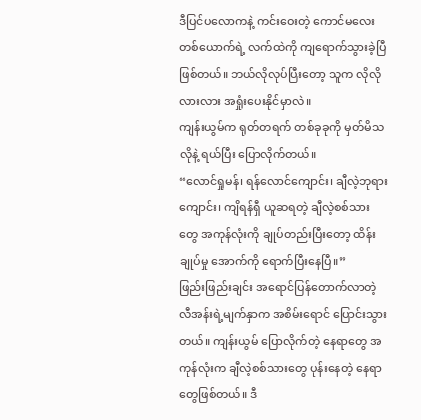ဒီပြင်ပလောကနဲ့ ကင်းဝေးတဲ့ ကောင်မလေးတစ်ယောက်ရဲ့ လက်ထဲကို ကျရောက်သွားခဲ့ပြီဖြစ်တယ်။ ဘယ်လိုလုပ်ပြီးတော့ သူက လိုလိုလားလား အရှုံးပေးနိုင်မှာလဲ။
ကျန်းယွမ်က ရုတ်တရက် တစ်ခုခုကို မှတ်မိသလိုနဲ့ ရယ်ပြီး ပြောလိုက်တယ်။
“လောင်ရှုမန်၊ ရန်လောင်ကျောင်း၊ ချီလဲ့ဘုရားကျောင်း၊ ကျိရန်ရှီ ယူဆရတဲ့ ချီလဲ့စစ်သားတွေ အကုန်လုံးကို ချုပ်တည်းပြီးတော့ ထိန်းချုပ်မှု အောက်ကို ရောက်ပြီးနေပြီ။”
ဖြည်းဖြည်းချင်း အရောင်ပြန်တောက်လာတဲ့ လီအန်းရဲ့မျက်နှာက အစိမ်းရောင် ပြောင်းသွားတယ်။ ကျန်းယွမ် ပြောလိုက်တဲ့ နေရာတွေ အကုန်လုံးက ချီလဲ့စစ်သားတွေ ပုန်းနေတဲ့ နေရာတွေဖြစ်တယ်။ ဒီ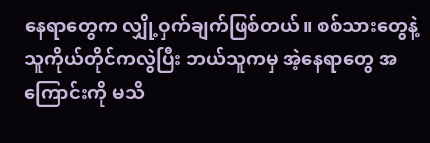နေရာတွေက လျှို့ဝှက်ချက်ဖြစ်တယ်။ စစ်သားတွေနဲ့ သူကိုယ်တိုင်ကလွဲပြီး ဘယ်သူကမှ အဲ့နေရာတွေ အကြောင်းကို မသိ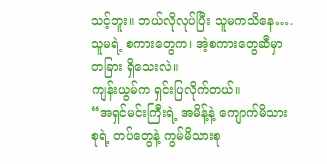သင့်ဘူး။ ဘယ်လိုလုပ်ပြီး သူမကသိနေ…. သူမရဲ့ စကားတွေက၊ အဲ့စကားတွေဆီမှာ တခြား ရှိသေးလဲ။
ကျန်းယွမ်က ရှင်းပြလိုက်တယ်။
“အရှင်မင်းကြီးရဲ့ အမိန့်နဲ့ ကျောက်မိသားစုရဲ့ တပ်တွေနဲ့ ကွမ်မိသားစု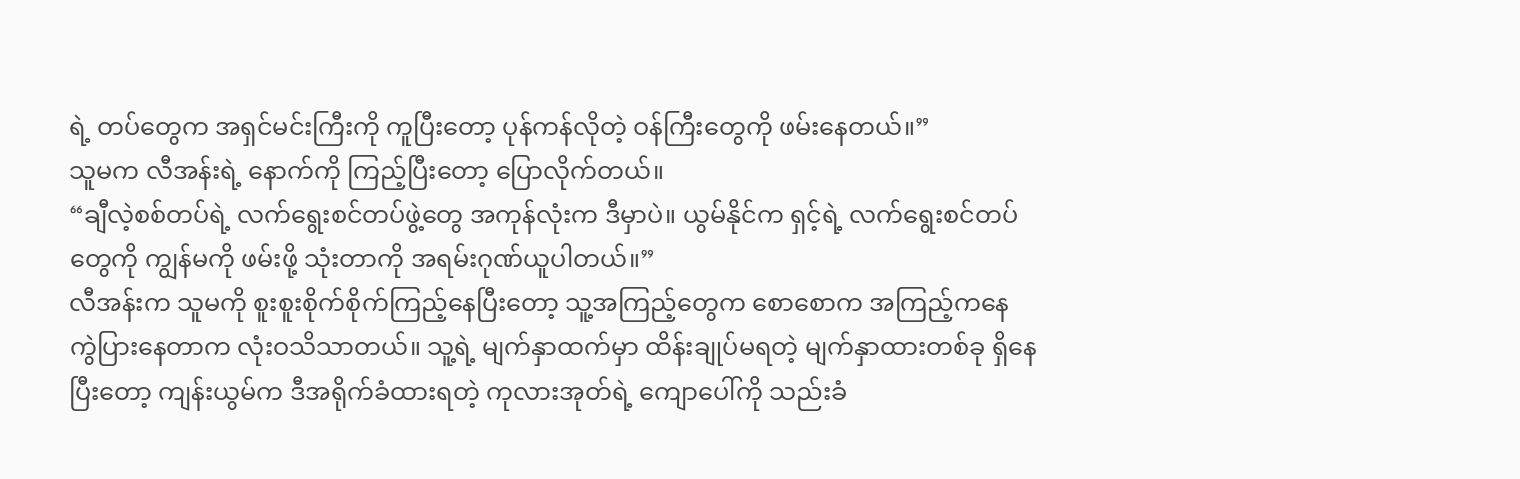ရဲ့ တပ်တွေက အရှင်မင်းကြီးကို ကူပြီးတော့ ပုန်ကန်လိုတဲ့ ဝန်ကြီးတွေကို ဖမ်းနေတယ်။”
သူမက လီအန်းရဲ့ နောက်ကို ကြည့်ပြီးတော့ ပြောလိုက်တယ်။
“ချီလဲ့စစ်တပ်ရဲ့ လက်ရွေးစင်တပ်ဖွဲ့တွေ အကုန်လုံးက ဒီမှာပဲ။ ယွမ်နိုင်က ရှင့်ရဲ့ လက်ရွေးစင်တပ်တွေကို ကျွန်မကို ဖမ်းဖို့ သုံးတာကို အရမ်းဂုဏ်ယူပါတယ်။”
လီအန်းက သူမကို စူးစူးစိုက်စိုက်ကြည့်နေပြီးတော့ သူ့အကြည့်တွေက စောစောက အကြည့်ကနေ ကွဲပြားနေတာက လုံးဝသိသာတယ်။ သူ့ရဲ့ မျက်နှာထက်မှာ ထိန်းချုပ်မရတဲ့ မျက်နှာထားတစ်ခု ရှိနေပြီးတော့ ကျန်းယွမ်က ဒီအရိုက်ခံထားရတဲ့ ကုလားအုတ်ရဲ့ ကျောပေါ်ကို သည်းခံ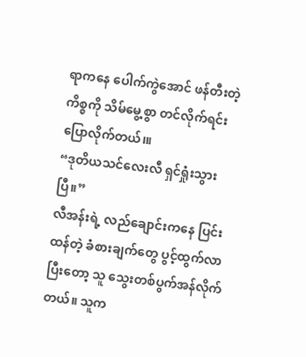ရာကနေ ပေါက်ကွဲအောင် ဖန်တီးတဲ့ ကိစ္စကို သိမ်မွေ့စွာ တင်လိုက်ရင်း ပြောလိုက်တယ်၊။
“ဒုတိယသင်လေးလီ ရှင်ရှုံးသွားပြီ။”
လီအန်းရဲ့ လည်ချောင်းကနေ ပြင်းထန်တဲ့ ခံစားချက်တွေ ပွင့်ထွက်လာပြီးတော့ သူ သွေးတစ်ပွက်အန်လိုက်တယ်။ သူက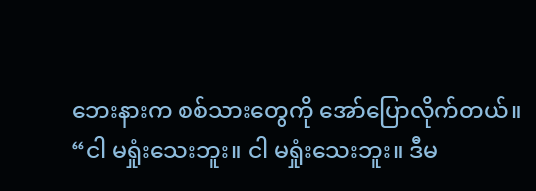ဘေးနားက စစ်သားတွေကို အော်ပြောလိုက်တယ်။
“ငါ မရှုံးသေးဘူး။ ငါ မရှုံးသေးဘူး။ ဒီမ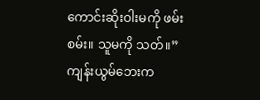ကောင်းဆိုးဝါးမကို ဖမ်းစမ်း။ သူမကို သတ်။”
ကျန်းယွမ်ဘေးက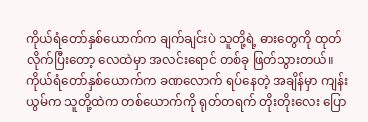ကိုယ်ရံတော်နှစ်ယောက်က ချက်ချင်းပဲ သူတို့ရဲ့ ဓားတွေကို ထုတ်လိုက်ပြီးတော့ လေထဲမှာ အလင်းရောင် တစ်ခု ဖြတ်သွားတယ်။ ကိုယ်ရံတော်နှစ်ယောက်က ခဏလောက် ရပ်နေတဲ့ အချိန်မှာ ကျန်းယွမ်က သူတို့ထဲက တစ်ယောက်ကို ရုတ်တရက် တိုးတိုး‌‌လေး ပြော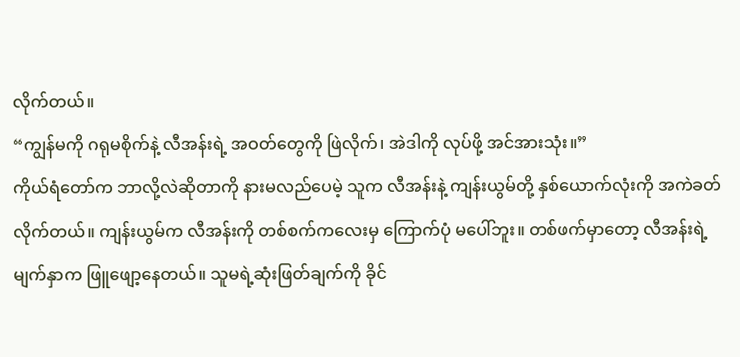လိုက်တယ်။
“ကျွန်မကို ဂရုမစိုက်နဲ့ လီအန်းရဲ့ အဝတ်တွေကို ဖြဲလိုက်၊ အဲဒါကို လုပ်ဖို့ အင်အားသုံး။”
ကိုယ်ရံတော်က ဘာလို့လဲဆိုတာကို နားမလည်ပေမဲ့ သူက လီအန်းနဲ့ ကျန်းယွမ်တို့ နှစ်ယောက်လုံးကို အကဲခတ်လိုက်တယ်။ ကျန်းယွမ်က လီအန်းကို တစ်စက်ကလေးမှ ကြောက်ပုံ မပေါ်ဘူး။ တစ်ဖက်မှာတော့ လီအန်းရဲ့ မျက်နှာက ဖြူဖျော့နေတယ်။ သူမရဲ့ဆုံးဖြတ်ချက်ကို ခိုင်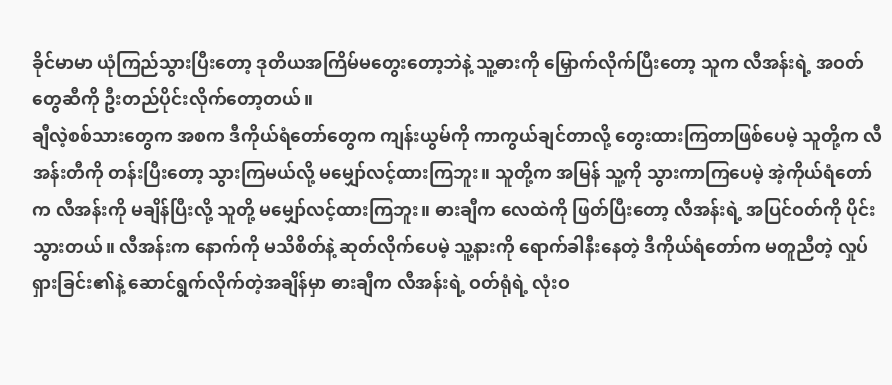ခိုင်မာမာ ယုံကြည်သွားပြီးတော့ ဒုတိယအကြိမ်မတွေးတော့ဘဲနဲ့ သူ့ဓားကို မြှောက်လိုက်ပြီးတော့ သူက လီအန်းရဲ့ အဝတ်တွေဆီကို ဦးတည်ပိုင်းလိုက်တော့တယ်။
ချီလဲ့စစ်သားတွေက အစက ဒီကိုယ်ရံတော်တွေက ကျန်းယွမ်ကို ကာကွယ်ချင်တာလို့ တွေးထားကြတာဖြစ်ပေမဲ့ သူတို့က လီအန်းတီကို တန်းပြီးတော့ သွားကြမယ်လို့ မမျှော်လင့်ထားကြဘူး။ သူတို့က အမြန် သူ့ကို သွားကာကြပေမဲ့ အဲ့ကိုယ်ရံတော်က လီအန်းကို မချိန်ပြီးလို့ သူတို့ မမျှော်လင့်ထားကြဘူး။ ဓားချီက လေထဲကို ဖြတ်ပြီးတော့ လီအန်းရဲ့ အပြင်ဝတ်ကို ပိုင်းသွားတယ်။ လီအန်းက နောက်ကို မသိစိတ်နဲ့ ဆုတ်လိုက်ပေမဲ့ သူ့နားကို ရောက်ခါနီးနေတဲ့ ဒီကိုယ်ရံတော်က မတူညီတဲ့ လှုပ်ရှားခြင်း၏နဲ့ ဆောင်ရွက်လိုက်တဲ့အချိန်မှာ ဓားချီက လီအန်းရဲ့ ဝတ်ရုံရဲ့ လုံးဝ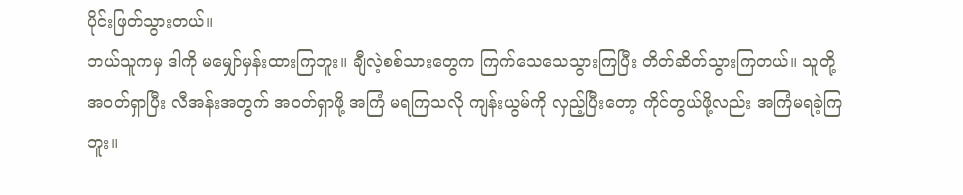ပိုင်းဖြတ်သွားတယ်။
ဘယ်သူကမှ ဒါကို မမျှော်မှန်းထားကြဘူး။ ချီလဲ့စစ်သားတွေက ကြက်သေသေသွားကြပြီး တိတ်ဆိတ်သွားကြတယ်။ သူတို့ အဝတ်ရှာပြီး လီအန်းအတွက် အဝတ်ရှာဖို့ အကြံ မရကြသလို ကျန်းယွမ်ကို လှည့်ပြီးတော့ ကိုင်တွယ်ဖို့လည်း အကြံမရခဲ့ကြဘူး။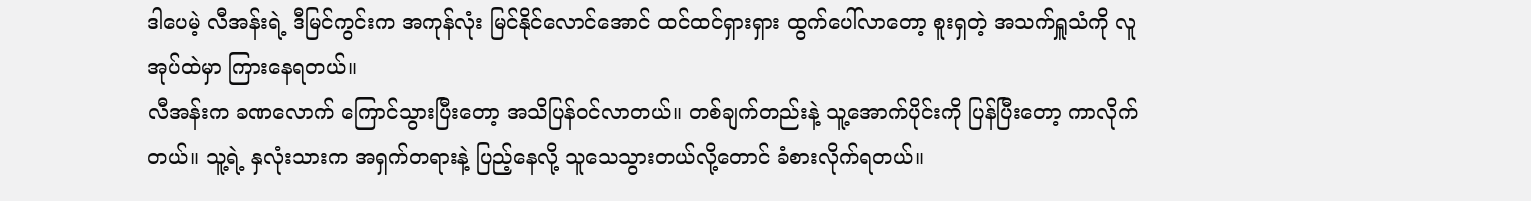ဒါပေမဲ့ လီအန်းရဲ့ ဒီမြင်ကွင်းက အကုန်လုံး မြင်နိုင်လောင်အောင် ထင်ထင်ရှားရှား ထွက်ပေါ်လာတော့ စူးရှတဲ့ အသက်ရှူသံကို လူအုပ်ထဲမှာ ကြားနေရတယ်။
လီအန်းက ခဏလောက် ကြောင်သွားပြီးတော့ အသိပြန်ဝင်လာတယ်။ တစ်ချက်တည်းနဲ့ သူ့အောက်ပိုင်းကို ပြန်ပြီးတော့ ကာလိုက်တယ်။ သူ့ရဲ့ နှလုံးသားက အရှက်တရားနဲ့ ပြည့်နေလို့ သူသေသွားတယ်လို့တောင် ခံစားလိုက်ရတယ်။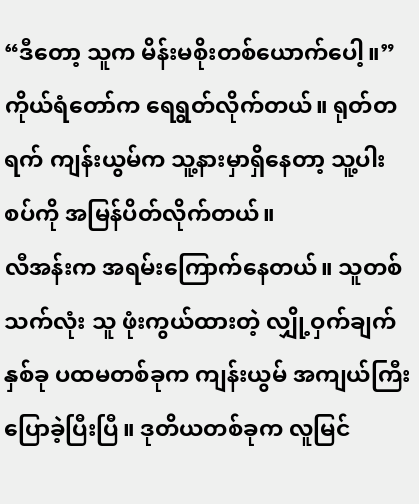“ဒီတော့ သူက မိန်းမစိုးတစ်ယောက်ပေါ့။”
ကိုယ်ရံတော်က ရေရွတ်လိုက်တယ်။ ရုတ်တရက် ကျန်းယွမ်က သူ့နားမှာရှိနေတာ့ သူ့ပါးစပ်ကို အမြန်ပိတ်လိုက်တယ်။
လီအန်းက အရမ်းကြောက်နေတယ်။ သူတစ်သက်လုံး သူ ဖုံးကွယ်ထားတဲ့ လျှို့ဝှက်ချက်နှစ်ခု ပထမတစ်ခုက ကျန်းယွမ် အကျယ်ကြီး ပြောခဲ့ပြီးပြီ။ ဒုတိယတစ်ခုက လူမြင်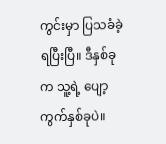ကွင်းမှာ ပြသခံခဲ့ရပြီးပြီ။ ဒီနှစ်ခုက သူ့ရဲ့ ပျော့ကွက်နှစ်ခုပဲ။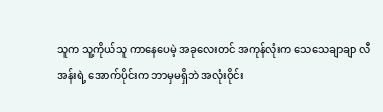သူက သူ့ကိုယ်သူ ကာနေပေမဲ့ အခုလေးတင် အကုန်လုံးက သေသေချာချာ လီအန်းရဲ့ အောက်ပိုင်းက ဘာမှမရှိဘဲ အလုံးဝိုင်း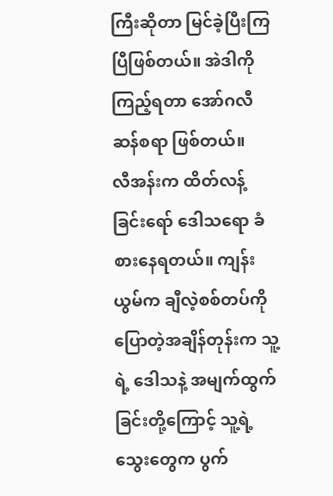ကြီးဆိုတာ မြင်ခဲ့ပြီးကြပြီဖြစ်တယ်။ အဲဒါကို ကြည့်ရတာ အော်ဂလီဆန်စရာ ဖြစ်တယ်။
လီအန်းက ထိတ်လန့်ခြင်းရော် ဒေါသရော ခံစားနေရတယ်။ ကျန်းယွမ်က ချီလဲ့စစ်တပ်ကို ပြောတဲ့အချိန်တုန်းက သူ့ရဲ့ ဒေါသနဲ့ အမျက်ထွက်ခြင်းတို့ကြောင့် သူ့ရဲ့ သွေးတွေက ပွက်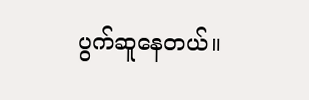ပွက်ဆူနေတယ်။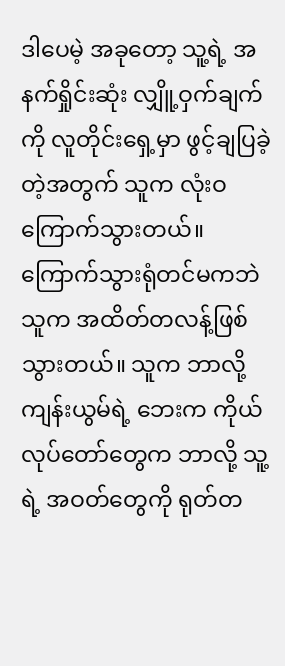ဒါပေမဲ့ အခုတော့ သူ့ရဲ့ အနက်ရှိုင်းဆုံး လျှိူ့ဝှက်ချက်ကို လူတိုင်းရှေ့မှာ ဖွင့်ချပြခဲ့တဲ့အတွက် သူက လုံးဝ ကြောက်သွားတယ်။
ကြောက်သွားရုံတင်မကဘဲ သူက အထိတ်တလန့်ဖြစ်သွားတယ်။ သူက ဘာလို့ ကျန်းယွမ်ရဲ့ ဘေးက ကိုယ်လုပ်တော်တွေက ဘာလို့ သူ့ရဲ့ အဝတ်တွေကို ရုတ်တ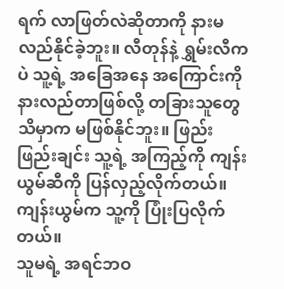ရက် လာဖြတ်လဲဆိုတာကို နားမလည်နိုင်ခဲ့ဘူး။ လီတုန်နဲ့ ရွှမ်းလီကပဲ သူ့ရဲ့ အခြေအနေ အကြောင်းကို နားလည်တာဖြစ်လို့ တခြားသူတွေ သိမှာက မဖြစ်နိုင်ဘူး။ ဖြည်းဖြည်းချင်း သူ့ရဲ့ အကြည့်ကို ကျန်းယွမ်ဆီကို ပြန်လှည့်လိုက်တယ်။
ကျန်းယွမ်က သူ့ကို ပြုံးပြလိုက်တယ်။
သူမရဲ့ အရင်ဘဝ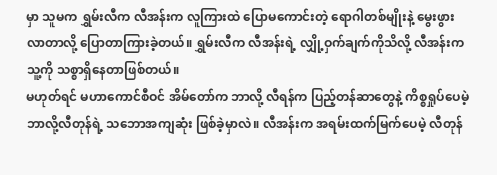မှာ သူမက ရွှမ်းလီက လီအန်းက လူကြားထဲ ပြောမကောင်းတဲ့ ရောဂါတစ်မျိုးနဲ့ မွေးဖွားလာတာလို့ ပြောတာကြားခဲ့တယ်။ ရွှမ်းလီက လီအန်းရဲ့ လျှို့ဝှက်ချက်ကိုသိလို့ လီအန်းက သူ့ကို သစ္စာရှိနေတာဖြစ်တယ်။
မဟုတ်ရင် မဟာကောင်စီဝင် အိမ်တော်က ဘာလို့ လီရန်က ပြည့်တန်ဆာတွေနဲ့ ကိစ္စရှုပ်ပေမဲ့ ဘာလို့လီတုန်ရဲ့ သဘောအကျဆုံး ဖြစ်ခဲ့မှာလဲ။ လီအန်းက အရမ်းထက်မြက်ပေမဲ့ လီတုန်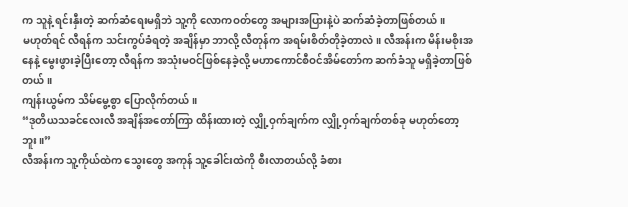က သူနဲ့ ရင်းနှီးတဲ့ ဆက်ဆံရေးမရှိဘဲ သူ့ကို လောကဝတ်တွေ အများအပြားနဲ့ပဲ ဆက်ဆံခဲ့တာဖြစ်တယ်။
မဟုတ်ရင် လီရန်က သင်းကွပ်ခံရတဲ့ အချိန်မှာ ဘာလို့ လီတုန်က အရမ်းစိတ်တိုခဲ့တာလဲ။ လီအန်းက မိန်းမစိုးအနေနဲ့ မွေးဖွားခဲ့ပြီးတော့ လီရန်က အသုံးမဝင်ဖြစ်နေခဲ့လို့ မဟာကောင်စီဝင်အိမ်တော်က ဆက်ခံသူ မရှိခဲ့တာဖြစ်တယ်။
ကျန်းယွမ်က သိမ်မွေ့စွာ ပြောလိုက်တယ်။
“ဒုတိယသခင်လေးလီ အချိန်အတော်ကြာ ထိန်းထားတဲ့ လျှို့ဝှက်ချက်က လျှို့ဝှက်ချက်တစ်ခု မဟုတ်တော့ဘူး။”
လီအန်းက သူ့ကိုယ်ထဲက သွေးတွေ အကုန် သူ့ခေါင်းထဲကို စီးလာတယ်လို့ ခံစား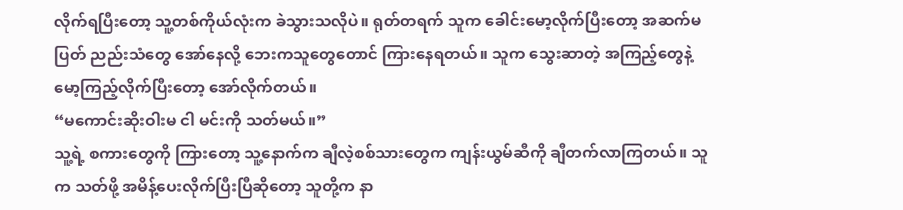လိုက်ရပြီးတော့ သူ့တစ်ကိုယ်လုံးက ခဲသွားသလိုပဲ။ ရုတ်တရက် သူက ခေါင်းမော့လိုက်ပြီးတော့ အဆက်မပြတ် ညည်းသံတွေ အော်နေလို့ ဘေးကသူတွေတောင် ကြားနေရတယ်။ သူက သွေးဆာတဲ့ အကြည့်တွေနဲ့ မော့ကြည့်လိုက်ပြီးတော့ အော်လိုက်တယ်။
“မကောင်းဆိုးဝါးမ ငါ မင်းကို သတ်မယ်။”
သူ့ရဲ့ စကားတွေကို ကြားတော့ သူ့နောက်က ချီလဲ့စစ်သားတွေက ကျန်းယွမ်ဆီကို ချီတက်လာကြတယ်။ သူက သတ်ဖို့ အမိန့်ပေးလိုက်ပြီးပြီဆိုတော့ သူတို့က နာ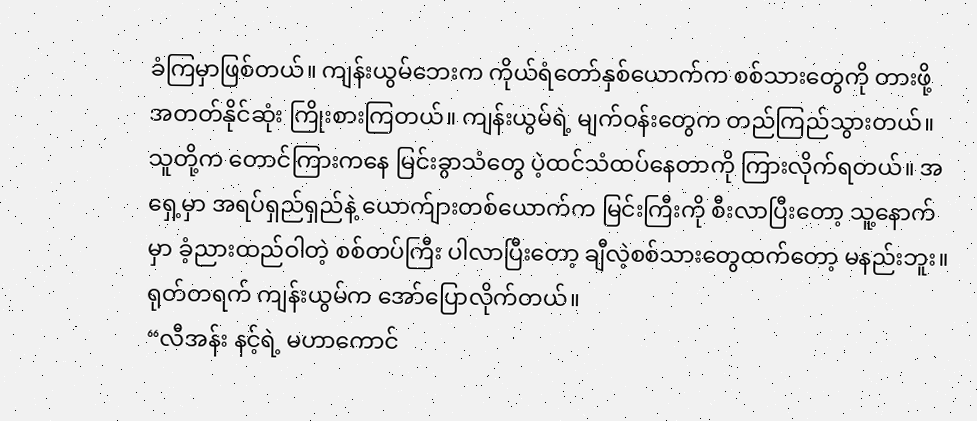ခံကြမှာဖြစ်တယ်။ ကျန်းယွမ်ဘေးက ကိုယ်ရံတော်နှစ်ယောက်က စစ်သားတွေကို တားဖို့ အတတ်နိုင်ဆုံး ကြိုးစားကြတယ်။ ကျန်းယွမ်ရဲ့ မျက်ဝန်းတွေက တည်ကြည်သွားတယ်။ သူတို့က တောင်ကြားကနေ မြင်းခွာသံတွေ ပဲ့ထင်သံထပ်နေတာကို ကြားလိုက်ရတယ်။ အရှေ့မှာ အရပ်ရှည်ရှည်နဲ့ ယောက်ျားတစ်ယောက်က မြင်းကြီးကို စီးလာပြီးတော့ သူ့နောက်မှာ ခံ့ညားထည်ဝါတဲ့ စစ်တပ်ကြီး ပါလာပြီးတော့ ချီလဲ့စစ်သားတွေထက်တော့ မနည်းဘူး။
ရုတ်တရက် ကျန်းယွမ်က အော်ပြောလိုက်တယ်။
“လီအန်း နင့်ရဲ့ မဟာကောင်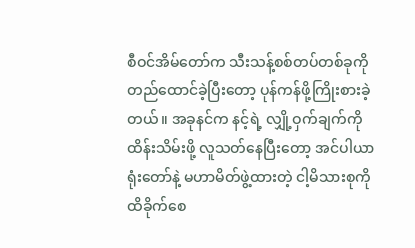စီဝင်အိမ်တော်က သီးသန့်စစ်တပ်တစ်ခုကို တည်‌ထောင်ခဲ့ပြီးတော့ ပုန်ကန်ဖို့ကြိုးစားခဲ့တယ်။ အခုနင်က နင့်ရဲ့ လျှို့ဝှက်ချက်ကို ထိန်းသိမ်းဖို့ လူသတ်နေပြီးတော့ အင်ပါယာရုံးတော်နဲ့ မဟာမိတ်ဖွဲ့ထားတဲ့ ငါ့မိသားစုကို ထိခိုက်စေ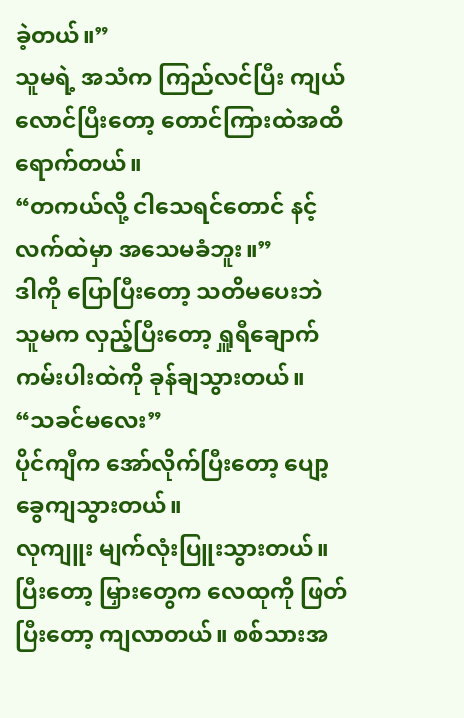ခဲ့တယ်။”
သူမရဲ့ အသံက ကြည်လင်ပြီး ကျယ်လောင်ပြီးတော့ တောင်ကြားထဲအထိ ရောက်တယ်။
“တကယ်လို့ ငါသေရင်တောင် နင့်လက်ထဲမှာ အသေမခံဘူး။”
ဒါကို ပြောပြီးတော့ သတိမပေးဘဲ သူမက လှည့်ပြီးတော့ ရှူရီချောက်ကမ်းပါးထဲကို ခုန်ချသွားတယ်။
“သခင်မလေး”
ပိုင်ကျီက အော်လိုက်ပြီးတော့ ပျော့ခွေကျသွားတယ်။
လုကျူး မျက်လုံးပြူးသွားတယ်။ ပြီးတော့ မြှားတွေက လေထုကို ဖြတ်ပြီးတော့ ကျလာတယ်။ စစ်သားအ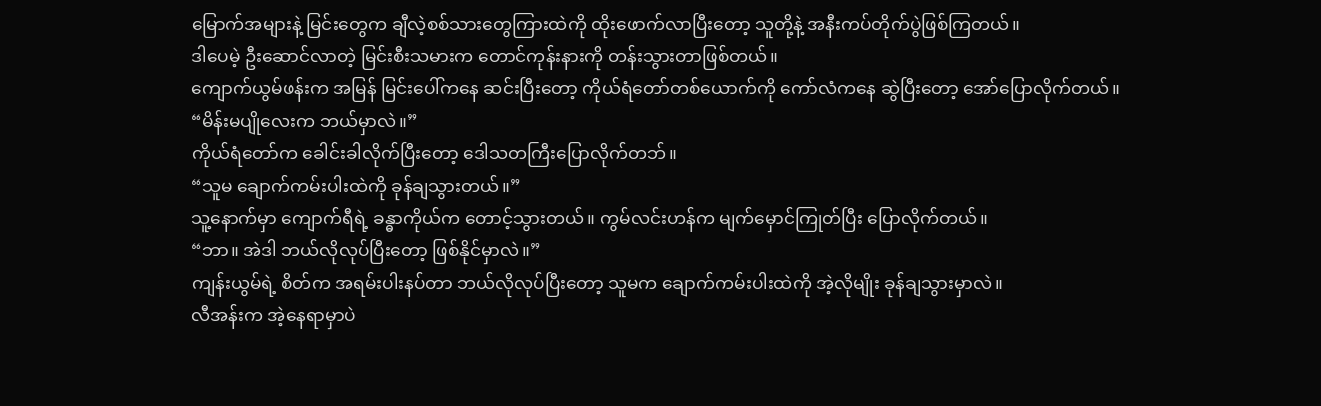မြောက်အများနဲ့ မြင်းတွေက ချီလဲ့စစ်သားတွေကြားထဲကို ထိုးဖောက်လာပြီးတော့ သူတို့နဲ့ အနီးကပ်တိုက်ပွဲဖြစ်ကြတယ်။
ဒါပေမဲ့ ဦးဆောင်လာတဲ့ မြင်းစီးသမားက တောင်ကုန်းနားကို တန်းသွားတာဖြစ်တယ်။
ကျောက်ယွမ်ဖန်းက အမြန် မြင်းပေါ်ကနေ ဆင်းပြီးတော့ ကိုယ်ရံတော်တစ်ယောက်ကို ကော်လံကနေ ဆွဲပြီးတော့ အော်ပြောလိုက်တယ်။
“မိန်းမပျိုလေးက ဘယ်မှာလဲ။”
ကိုယ်ရံတော်က ခေါင်းခါလိုက်ပြီးတော့ ဒေါသတကြီးပြောလိုက်တဘ်။
“သူမ ချောက်ကမ်းပါးထဲကို ခုန်ချသွားတယ်။”
သူ့နောက်မှာ ကျောက်ရီရဲ့ ခန္ဓာကိုယ်က တောင့်သွားတယ်။ ကွမ်လင်းဟန်က မျက်မှောင်ကြုတ်ပြီး ပြောလိုက်တယ်။
“ဘာ။ အဲဒါ ဘယ်လိုလုပ်ပြီးတော့ ဖြစ်နိုင်မှာလဲ။”
ကျန်းယွမ်ရဲ့ စိတ်က အရမ်းပါးနပ်တာ ဘယ်လိုလုပ်ပြီးတော့ သူမက ချောက်ကမ်းပါးထဲကို အဲ့လိုမျိုး ခုန်ချသွားမှာလဲ။
လီအန်းက အဲ့နေရာမှာပဲ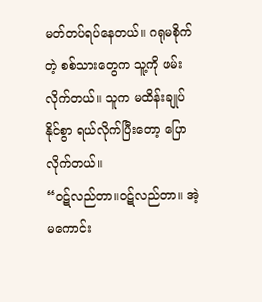မတ်တပ်ရပ်နေတယ်။ ဂရုမစိုက်တဲ့ စစ်သားတွေက သူ့ကို ဖမ်းလိုက်တယ်။ သူက မထိန်းချုပ်နိုင်စွာ ရယ်လိုက်ပြီးတော့ ပြောလိုက်တယ်။
“ဝဋ်လည်တာ။ဝဋ်လည်တာ။ အဲ့မကောင်း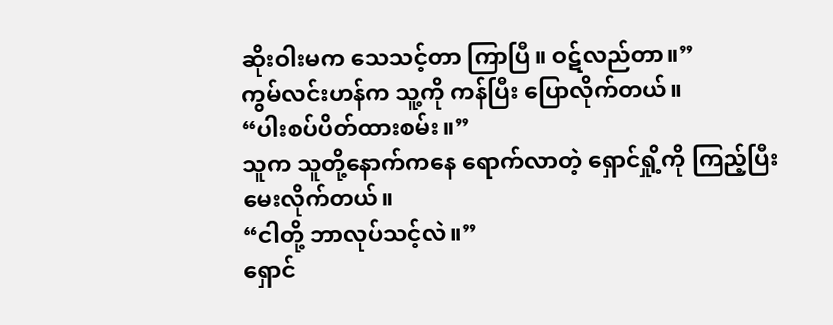ဆိုးဝါးမက သေသင့်တာ ကြာပြီ။ ဝဋ်လည်တာ။”
ကွမ်လင်းဟန်က သူ့ကို ကန်ပြီး ပြောလိုက်တယ်။
“ပါးစပ်ပိတ်ထားစမ်း။”
သူက သူတို့နောက်ကနေ ရောက်လာတဲ့ ရှောင်ရှို့ကို ကြည့်ပြီး မေးလိုက်တယ်။
“ငါတို့ ဘာလုပ်သင့်လဲ။”
ရှောင်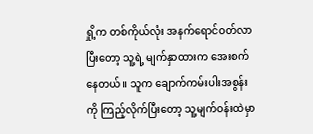ရှို့က တစ်ကိုယ်လုံး အနက်ရောင်ဝတ်လာပြီးတော့ သူ့ရဲ့ မျက်နှာထားက အေးစက်နေတယ်။ သူက ချောက်ကမ်းပါးအစွန်းကို ကြည့်လိုက်ပြီးတော့ သူ့မျက်ဝန်းထဲမှာ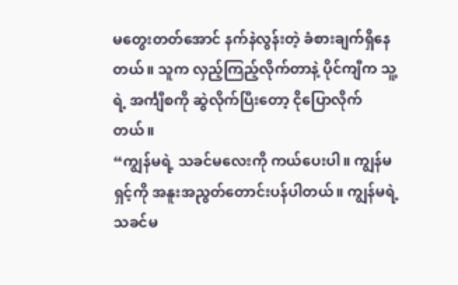မတွေးတတ်အောင် နက်နဲလွန်းတဲ့ ခံစားချက်ရှိနေတယ်။ သူက လှည့်ကြည့်လိုက်တာနဲ့ ပိုင်ကျီက သူ့ရဲ့ အင်္ကျီစကို ဆွဲလိုက်ပြီးတော့ ငိုပြောလိုက်တယ်။
“ကျွန်မရဲ့ သခင်မလေးကို ကယ်ပေးပါ။ ကျွန်မ ရှင့်ကို အနူးအညွတ်တောင်းပန်ပါတယ်။ ကျွန်မရဲ့ သခင်မ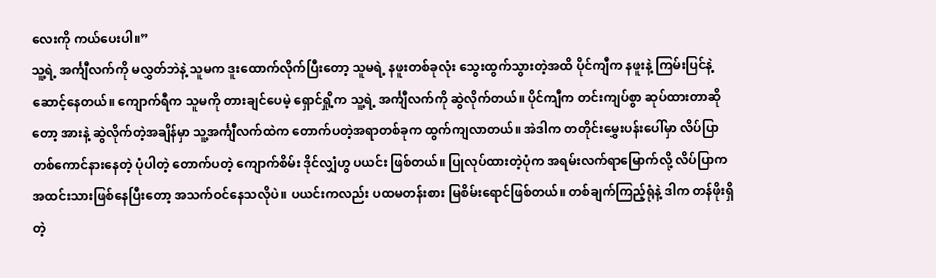လေးကို ကယ်ပေးပါ။”
သူ့ရဲ့ အင်္ကျီလက်ကို မလွှတ်ဘဲနဲ့ သူမက ဒူးထောက်လိုက်ပြီးတော့ သူမရဲ့ နဖူးတစ်ခုလုံး သွေးထွက်သွားတဲ့အထိ ပိုင်ကျီက နဖူးနဲ့ ကြမ်းပြင်နဲ့ ဆောင့်နေတယ်။ ကျောက်ရီက သူမကို တားချင်ပေမဲ့ ရှောင်ရှို့က သူ့ရဲ့ အင်္ကျီလက်ကို ဆွဲလိုက်တယ်။ ပိုင်ကျီက တင်းကျပ်စွာ ဆုပ်ထားတာဆိုတော့ အားနဲ့ ဆွဲလိုက်တဲ့အချိန်မှာ သူ့အင်္ကျီလက်ထဲက တောက်ပတဲ့အရာတစ်ခုက ထွက်ကျလာတယ်။ အဲဒါက တတိုင်းမွှေးပန်းပေါ်မှာ လိပ်ပြာတစ်ကောင်နားနေတဲ့ ပုံပါတဲ့ တောက်ပတဲ့ ကျောက်စိမ်း ဒိုင်လျှံဟွ ပယင်း ဖြစ်တယ်။ ပြုလုပ်ထားတဲ့ပုံက အရမ်းလက်ရာမြောက်လို့ လိပ်ပြာက အထင်းသားဖြစ်နေပြီးတော့ အသက်ဝင်နေသလိုပဲ။ ပယင်းကလည်း ပထမတန်းစား မြစိမ်းရောင်ဖြစ်တယ်။ တစ်ချက်ကြည့်ရုံနဲ့ ဒါက တန်ဖိုးရှိတဲ့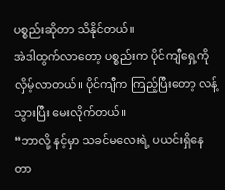ပစ္စည်းဆိုတာ သိနိုင်တယ်။
အဲဒါထွက်လာတော့ ပစ္စည်းက ပိုင်ကျီရှေ့ကို လှိမ့်လာတယ်။ ပိုင်ကျီက ကြည့်ပြီးတော့ လန့်သွားပြီး မေးလိုက်တယ်။
“ဘာလို့ နင့်မှာ သခင်မလေးရဲ့ ပယင်းရှိနေတာ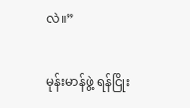လဲ။”

မုန်းမာန်ဖွဲ့ ရန်ငြိုး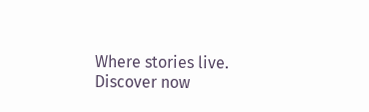Where stories live. Discover now